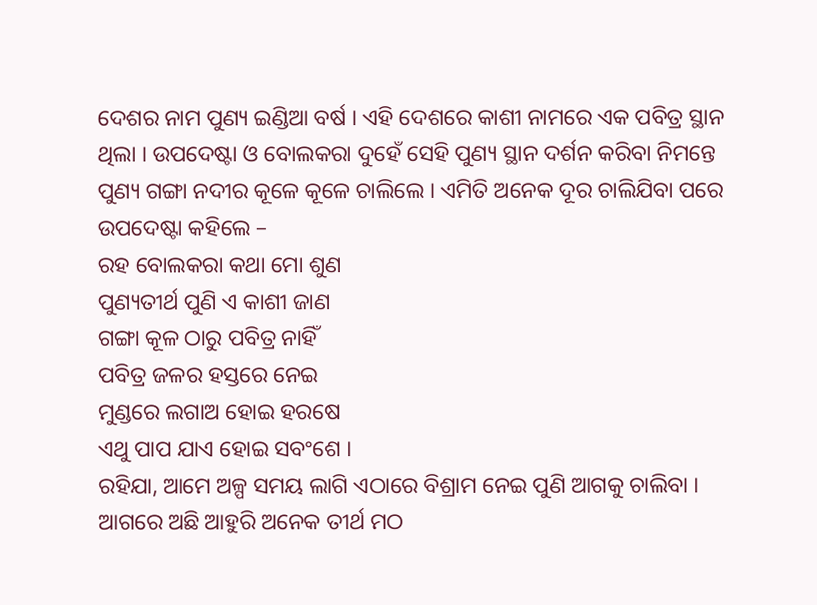ଦେଶର ନାମ ପୁଣ୍ୟ ଇଣ୍ଡିଆ ବର୍ଷ । ଏହି ଦେଶରେ କାଶୀ ନାମରେ ଏକ ପବିତ୍ର ସ୍ଥାନ ଥିଲା । ଉପଦେଷ୍ଟା ଓ ବୋଲକରା ଦୁହେଁ ସେହି ପୁଣ୍ୟ ସ୍ଥାନ ଦର୍ଶନ କରିବା ନିମନ୍ତେ ପୁଣ୍ୟ ଗଙ୍ଗା ନଦୀର କୂଳେ କୂଳେ ଚାଲିଲେ । ଏମିତି ଅନେକ ଦୂର ଚାଲିଯିବା ପରେ ଉପଦେଷ୍ଟା କହିଲେ –
ରହ ବୋଲକରା କଥା ମୋ ଶୁଣ
ପୁଣ୍ୟତୀର୍ଥ ପୁଣି ଏ କାଶୀ ଜାଣ
ଗଙ୍ଗା କୂଳ ଠାରୁ ପବିତ୍ର ନାହିଁ
ପବିତ୍ର ଜଳର ହସ୍ତରେ ନେଇ
ମୁଣ୍ଡରେ ଲଗାଅ ହୋଇ ହରଷେ
ଏଥୁ ପାପ ଯାଏ ହୋଇ ସବଂଶେ ।
ରହିଯା, ଆମେ ଅଳ୍ପ ସମୟ ଲାଗି ଏଠାରେ ବିଶ୍ରାମ ନେଇ ପୁଣି ଆଗକୁ ଚାଲିବା । ଆଗରେ ଅଛି ଆହୁରି ଅନେକ ତୀର୍ଥ ମଠ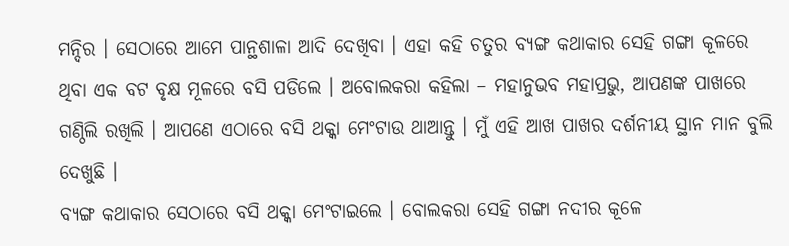ମନ୍ଦିର । ସେଠାରେ ଆମେ ପାନ୍ଥଶାଳା ଆଦି ଦେଖିବା । ଏହା କହି ଚତୁର ବ୍ୟଙ୍ଗ କଥାକାର ସେହି ଗଙ୍ଗା କୂଳରେ ଥିବା ଏକ ବଟ ବୃକ୍ଷ ମୂଳରେ ବସି ପଡିଲେ । ଅବୋଲକରା କହିଲା – ମହାନୁଭବ ମହାପ୍ରଭୁ, ଆପଣଙ୍କ ପାଖରେ ଗଣ୍ଠିଲି ରଖିଲି । ଆପଣେ ଏଠାରେ ବସି ଥକ୍କା ମେଂଟାଉ ଥାଆନ୍ତୁ । ମୁଁ ଏହି ଆଖ ପାଖର ଦର୍ଶନୀୟ ସ୍ଥାନ ମାନ ବୁଲି ଦେଖୁଛି ।
ବ୍ୟଙ୍ଗ କଥାକାର ସେଠାରେ ବସି ଥକ୍କା ମେଂଟାଇଲେ । ବୋଲକରା ସେହି ଗଙ୍ଗା ନଦୀର କୂଳେ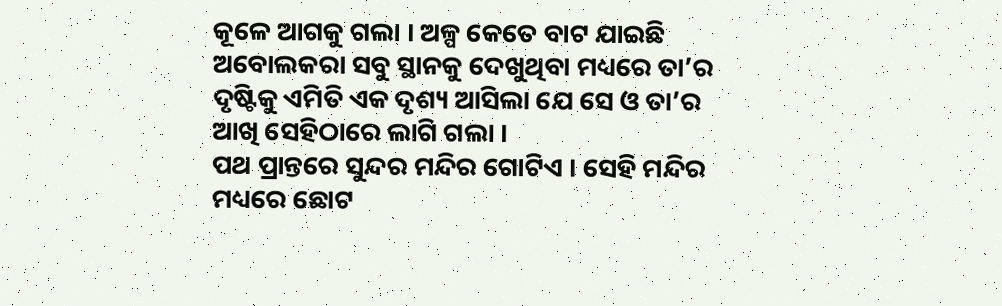କୂଳେ ଆଗକୁ ଗଲା । ଅଳ୍ପ କେତେ ବାଟ ଯାଇଛି ଅବୋଲକରା ସବୁ ସ୍ଥାନକୁ ଦେଖୁଥିବା ମଧ୍ୟରେ ତା’ର ଦୃଷ୍ଟିକୁ ଏମିତି ଏକ ଦୃଶ୍ୟ ଆସିଲା ଯେ ସେ ଓ ତା’ର ଆଖି ସେହିଠାରେ ଲାଗି ଗଲା ।
ପଥ ପ୍ରାନ୍ତରେ ସୁନ୍ଦର ମନ୍ଦିର ଗୋଟିଏ । ସେହି ମନ୍ଦିର ମଧ୍ୟରେ ଛୋଟ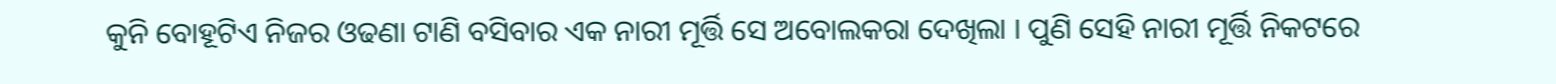କୁନି ବୋହୂଟିଏ ନିଜର ଓଢଣା ଟାଣି ବସିବାର ଏକ ନାରୀ ମୂର୍ତ୍ତି ସେ ଅବୋଲକରା ଦେଖିଲା । ପୁଣି ସେହି ନାରୀ ମୂର୍ତ୍ତି ନିକଟରେ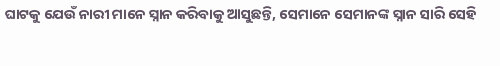ଘାଟକୁ ଯେଉଁ ନାରୀ ମାନେ ସ୍ନାନ କରିବାକୁ ଆସୁଛନ୍ତି, ସେମାନେ ସେମାନଙ୍କ ସ୍ନାନ ସାରି ସେହି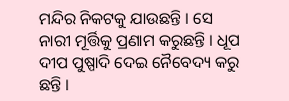ମନ୍ଦିର ନିକଟକୁ ଯାଉଛନ୍ତି । ସେ ନାରୀ ମୂର୍ତ୍ତିକୁ ପ୍ରଣାମ କରୁଛନ୍ତି । ଧୂପ ଦୀପ ପୁଷ୍ପାଦି ଦେଇ ନୈବେଦ୍ୟ କରୁ ଛନ୍ତି ।